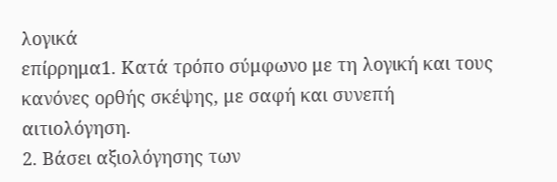λογικά
επίρρημα1. Κατά τρόπο σύμφωνο με τη λογική και τους κανόνες ορθής σκέψης, με σαφή και συνεπή αιτιολόγηση.
2. Βάσει αξιολόγησης των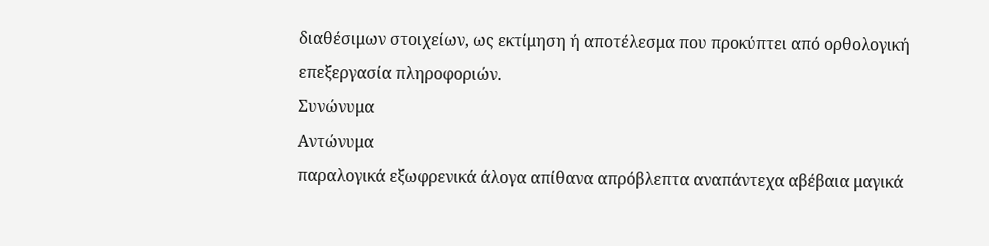διαθέσιμων στοιχείων, ως εκτίμηση ή αποτέλεσμα που προκύπτει από ορθολογική επεξεργασία πληροφοριών.
Συνώνυμα
Αντώνυμα
παραλογικά εξωφρενικά άλογα απίθανα απρόβλεπτα αναπάντεχα αβέβαια μαγικά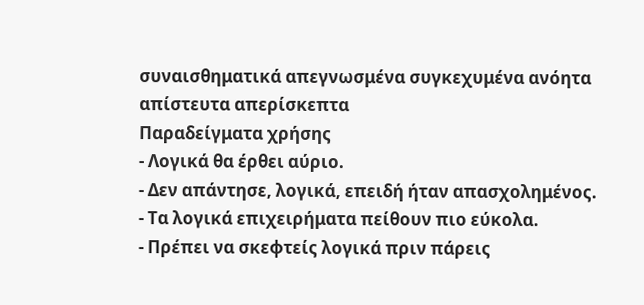συναισθηματικά απεγνωσμένα συγκεχυμένα ανόητα απίστευτα απερίσκεπτα
Παραδείγματα χρήσης
- Λογικά θα έρθει αύριο.
- Δεν απάντησε, λογικά, επειδή ήταν απασχολημένος.
- Τα λογικά επιχειρήματα πείθουν πιο εύκολα.
- Πρέπει να σκεφτείς λογικά πριν πάρεις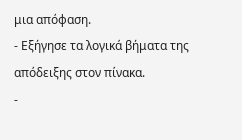μια απόφαση.
- Εξήγησε τα λογικά βήματα της απόδειξης στον πίνακα.
-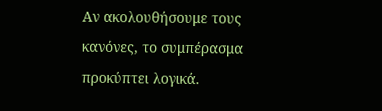Αν ακολουθήσουμε τους κανόνες, το συμπέρασμα προκύπτει λογικά.